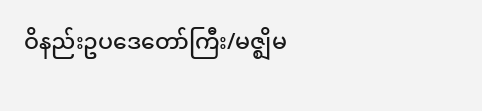ဝိနည်းဥပဒေတော်ကြီး/မဇ္ဈိမ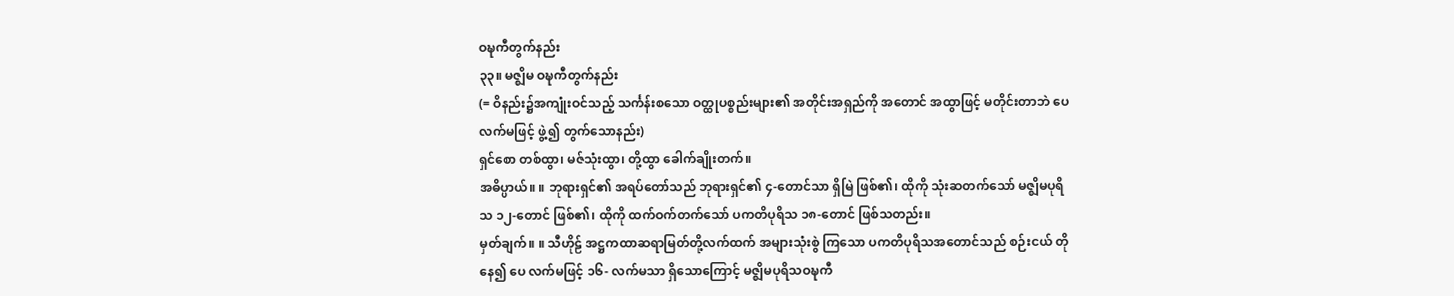ဝဍ္ဎကီတွက်နည်း
၃၃။ မဇ္ဈိမ ဝဍ္ဎကီတွက်နည်း
(= ဝိနည်း၌အကျုံးဝင်သည့် သင်္ကန်းစသော ဝတ္ထုပစ္စည်းများ၏ အတိုင်းအရှည်ကို အတောင် အထွာဖြင့် မတိုင်းတာဘဲ ပေ လက်မဖြင့် ဖွဲ့၍ တွက်သောနည်း)
ရှင်စော တစ်ထွာ၊ မဇ်သုံးထွာ၊ တို့ထွာ ခေါက်ချိုးတက်။
အဓိပ္ပာယ်။ ။ ဘုရားရှင်၏ အရပ်တော်သည် ဘုရားရှင်၏ ၄-တောင်သာ ရှိမြဲ ဖြစ်၏၊ ထိုကို သုံးဆတက်သော် မဇ္ဈိမပုရိသ ၁၂-တောင် ဖြစ်၏၊ ထိုကို ထက်ဝက်တက်သော် ပကတိပုရိသ ၁၈-တောင် ဖြစ်သတည်း။
မှတ်ချက်။ ။ သီဟိုဠ် အဋ္ဌကထာဆရာမြတ်တို့လက်ထက် အများသုံးစွဲ ကြသော ပကတိပုရိသအတောင်သည် စဉ်းငယ် တိုနေ၍ ပေ လက်မဖြင့် ၁၆- လက်မသာ ရှိသောကြောင့် မဇ္ဈိမပုရိသဝဍ္ဎကီ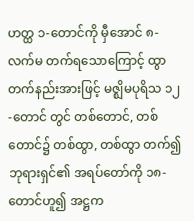ဟတ္ထ ၁-တောင်ကို မှီအောင် ၈-လက်မ တက်ရသောကြောင့် ထွာတက်နည်းအားဖြင့် မဇ္ဈိမပုရိသ ၁၂-တောင် တွင် တစ်တောင်, တစ်တောင်၌ တစ်ထွာ, တစ်ထွာ တက်၍ ဘုရားရှင်၏ အရပ်တော်ကို ၁၈-တောင်ဟူ၍ အဋ္ဌက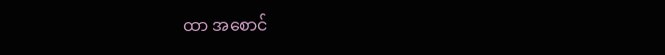ထာ အစောင်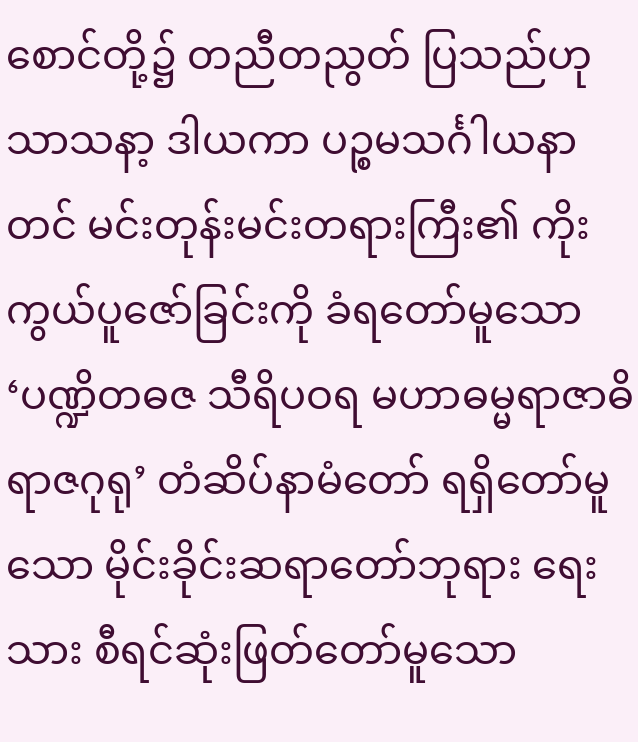စောင်တို့၌ တညီတညွတ် ပြသည်ဟု သာသနာ့ ဒါယကာ ပဉ္စမသင်္ဂါယနာတင် မင်းတုန်းမင်းတရားကြီး၏ ကိုးကွယ်ပူဇော်ခြင်းကို ခံရတော်မူသော ‘ပဏ္ဍိတဓဇ သီရိပဝရ မဟာဓမ္မရာဇာဓိ ရာဇဂုရု’ တံဆိပ်နာမံတော် ရရှိတော်မူသော မိုင်းခိုင်းဆရာတော်ဘုရား ရေးသား စီရင်ဆုံးဖြတ်တော်မူသော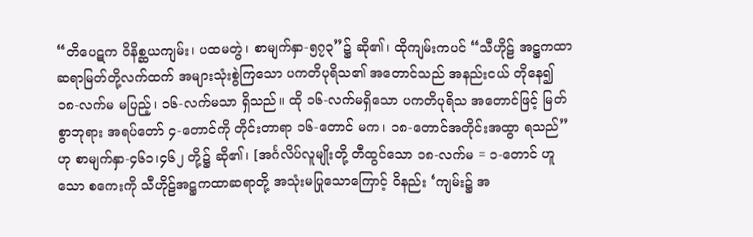“တိပေဋက ဝိနိစ္ဆယကျမ်း၊ ပထမတွဲ၊ စာမျက်နှာ-၅၇၃”၌ ဆို၏၊ ထိုကျမ်းကပင် “သီဟိုဠ် အဋ္ဌကထာဆရာမြတ်တို့လက်ထက် အများသုံးစွဲကြသော ပကတိပုရိသ၏ အတောင်သည် အနည်းငယ် တိုနေ၍ ၁၈-လက်မ မပြည့်၊ ၁၆-လက်မသာ ရှိသည်။ ထို ၁၆-လက်မရှိသော ပကတိပုရိသ အတောင်ဖြင့် မြတ်စွာဘုရား အရပ်တော် ၄-တောင်ကို တိုင်းတာရာ ၁၆-တောင် မက၊ ၁၈-တောင်အတိုင်းအထွာ ရသည်”ဟု စာမျက်နှာ-၄၆၁၊၄၆၂ တို့၌ ဆို၏၊ [အင်္ဂလိပ်လူမျိုးတို့ တီထွင်သော ၁၈-လက်မ = ၁-တောင် ဟူသော စကေးကို သီဟိုဠ်အဋ္ဌကထာဆရာတို့ အသုံးမပြုသောကြောင့် ဝိနည်း ‘ကျမ်း၌ အ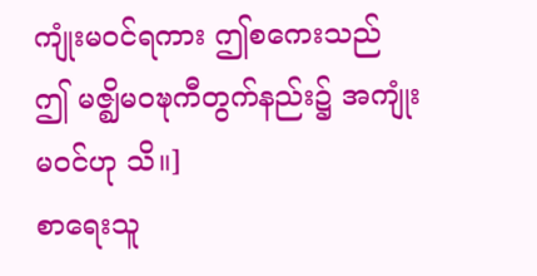ကျုံးမဝင်ရကား ဤစကေးသည် ဤ မဇ္ဈိမဝဍ္ဎကီတွက်နည်း၌ အကျုံးမဝင်ဟု သိ။]
စာရေးသူ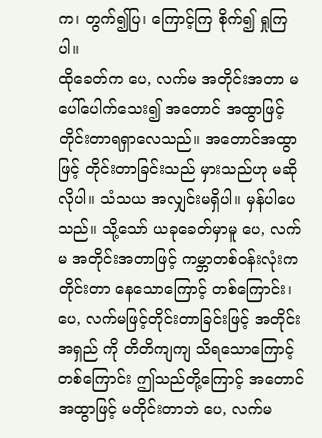က၊ တွက်၍ပြ၊ ကြောင့်ကြ စိုက်၍ ရှုကြပါ။
ထိုခေတ်က ပေ, လက်မ အတိုင်းအတာ မပေါ်ပေါက်သေး၍ အတောင် အထွာဖြင့် တိုင်းတာရရှာလေသည်။ အတောင်အထွာဖြင့် တိုင်းတာခြင်းသည် မှားသည်ဟု မဆိုလိုပါ။ သံသယ အလျှင်းမရှိပါ။ မှန်ပါပေသည်။ သို့သော် ယခုခေတ်မှာမူ ပေ, လက်မ အတိုင်းအတာဖြင့် ကမ္ဘာတစ်ဝန်းလုံးက တိုင်းတာ နေသောကြောင့် တစ်ကြောင်း၊ ပေ, လက်မဖြင့်တိုင်းတာခြင်းဖြင့် အတိုင်းအရှည် ကို တိတိကျကျ သိရသောကြောင့်တစ်ကြောင်း ဤသည်တို့ကြောင့် အတောင် အထွာဖြင့် မတိုင်းတာဘဲ ပေ, လက်မ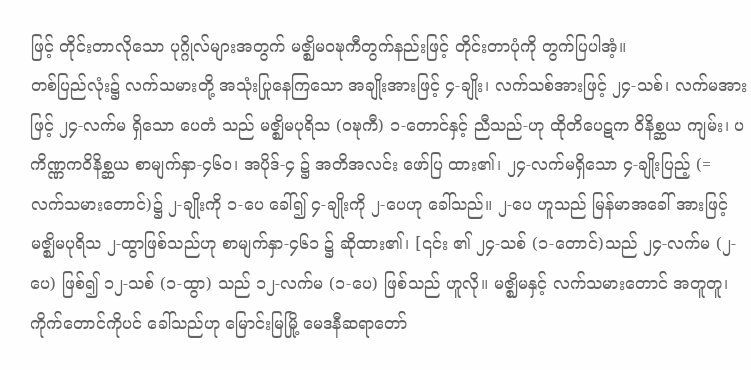ဖြင့် တိုင်းတာလိုသော ပုဂ္ဂိုလ်များအတွက် မဇ္ဈိမဝဍ္ဎကီတွက်နည်းဖြင့် တိုင်းတာပုံကို တွက်ပြပါအံ့။
တစ်ပြည်လုံး၌ လက်သမားတို့ အသုံးပြုနေကြသော အချိုးအားဖြင့် ၄-ချိုး၊ လက်သစ်အားဖြင့် ၂၄-သစ်၊ လက်မအားဖြင့် ၂၄-လက်မ ရှိသော ပေတံ သည် မဇ္ဈိမပုရိသ (ဝဍ္ဎကီ) ၁-တောင်နှင့် ညီသည်-ဟု ထိုတိပေဋက ဝိနိစ္ဆယ ကျမ်း၊ ပကိဏ္ဏကဝိနိစ္ဆယ စာမျက်နှာ-၄၆၀၊ အပိုဒ်-၄ ၌ အတိအလင်း ဖော်ပြ ထား၏၊ ၂၄-လက်မရှိသော ၄-ချိုးပြည့် (= လက်သမားတောင်)၌ ၂-ချိုးကို ၁-ပေ ခေါ်၍ ၄-ချိုးကို ၂-ပေဟု ခေါ်သည်။ ၂-ပေ ဟူသည် မြန်မာအခေါ် အားဖြင့် မဇ္ဈိမပုရိသ ၂-ထွာဖြစ်သည်ဟု စာမျက်နှာ-၄၆၁ ၌ ဆိုထား၏၊ [၎င်း ၏ ၂၄-သစ် (၁-တောင်)သည် ၂၄-လက်မ (၂-ပေ) ဖြစ်၍ ၁၂-သစ် (၁-ထွာ) သည် ၁၂-လက်မ (၁-ပေ) ဖြစ်သည် ဟူလို။ မဇ္ဈိမနှင့် လက်သမားတောင် အတူတူ၊ ကိုက်တောင်ကိုပင် ခေါ်သည်ဟု မြောင်းမြမြို့ မေဒနီဆရာတော်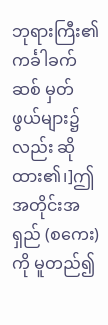ဘုရားကြီး၏ ကင်္ခါခက်ဆစ် မှတ်ဖွယ်များ၌လည်း ဆိုထား၏၊]ဤအတိုင်းအရှည် (စကေး)ကို မူတည်၍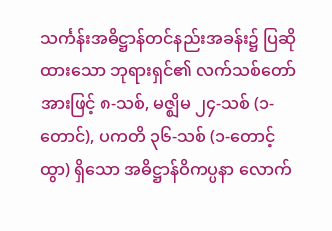သင်္ကန်းအဓိဋ္ဌာန်တင်နည်းအခန်း၌ ပြဆိုထားသော ဘုရားရှင်၏ လက်သစ်တော်အားဖြင့် ၈-သစ်, မဇ္ဈိမ ၂၄-သစ် (၁-တောင်), ပကတိ ၃၆-သစ် (၁-တောင့်ထွာ) ရှိသော အဓိဋ္ဌာန်ဝိကပ္ပနာ လောက်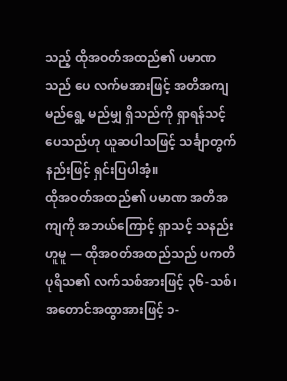သည့် ထိုအဝတ်အထည်၏ ပမာဏသည် ပေ လက်မအားဖြင့် အတိအကျ မည်ရွေ့ မည်မျှ ရှိသည်ကို ရှာရန်သင့်ပေသည်ဟု ယူဆပါသဖြင့် သင်္ချာတွက်နည်းဖြင့် ရှင်းပြပါအံ့။
ထိုအဝတ်အထည်၏ ပမာဏ အတိအကျကို အဘယ်ကြောင့် ရှာသင့် သနည်းဟူမူ — ထိုအဝတ်အထည်သည် ပကတိပုရိသ၏ လက်သစ်အားဖြင့် ၃၆-သစ်၊ အတောင်အထွာအားဖြင့် ၁-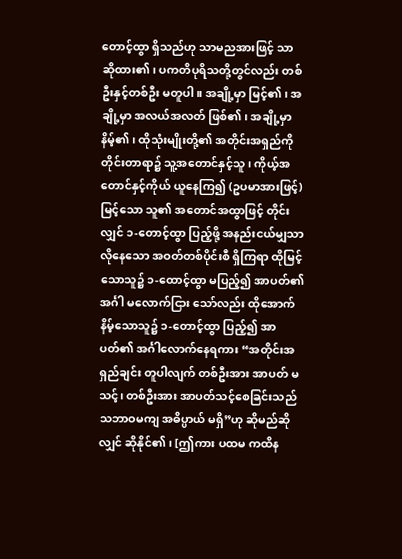တောင့်ထွာ ရှိသည်ဟု သာမညအားဖြင့် သာ ဆိုထား၏၊ ပကတိပုရိသတို့တွင်လည်း တစ်ဦးနှင့်တစ်ဦး မတူပါ။ အချို့မှာ မြင့်၏၊ အချို့မှာ အလယ်အလတ် ဖြစ်၏၊ အချို့မှာ နိမ့်၏၊ ထိုသုံးမျိုးတို့၏ အတိုင်းအရှည်ကို တိုင်းတာရာ၌ သူ့အတောင်နှင့်သူ၊ ကိုယ့်အတောင်နှင့်ကိုယ် ယူနေကြ၍ (ဥပမာအားဖြင့်) မြင့်သော သူ၏ အတောင်အထွာဖြင့် တိုင်းလျှင် ၁-တောင့်ထွာ ပြည့်ဖို့ အနည်းငယ်မျှသာ လိုနေသော အဝတ်တစ်ပိုင်းစီ ရှိကြရာ ထိုမြင့်သောသူ၌ ၁-ထောင့်ထွာ မပြည့်၍ အာပတ်၏အင်္ဂါ မလောက်ငြား သော်လည်း ထိုအောက် နိမ့်သောသူ၌ ၁-တောင့်ထွာ ပြည့်၍ အာပတ်၏ အင်္ဂါလောက်နေရကား “အတိုင်းအရှည်ချင်း တူပါလျက် တစ်ဦးအား အာပတ် မသင့်၊ တစ်ဦးအား အာပတ်သင့်စေခြင်းသည် သဘာဝမကျ အဓိပ္ပာယ် မရှိ”ဟု ဆိုမည်ဆိုလျှင် ဆိုနိုင်၏၊ [ဤကား ပထမ ကထိန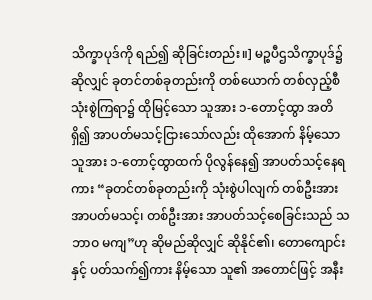သိက္ခာပုဒ်ကို ရည်၍ ဆိုခြင်းတည်း။] မဉ္စပီဌသိက္ခာပုဒ်၌ ဆိုလျှင် ခုတင်တစ်ခုတည်းကို တစ်ယောက် တစ်လှည့်စီ သုံးစွဲကြရာ၌ ထိုမြင့်သော သူအား ၁-တောင့်ထွာ အတိရှိ၍ အာပတ်မသင့်ငြားသော်လည်း ထိုအောက် နိမ့်သောသူအား ၁-တောင့်ထွာထက် ပိုလွန်နေ၍ အာပတ်သင့်နေရကား “ခုတင်တစ်ခုတည်းကို သုံးစွဲပါလျက် တစ်ဦးအား အာပတ်မသင့်၊ တစ်ဦးအား အာပတ်သင့်စေခြင်းသည် သဘာဝ မကျ”ဟု ဆိုမည်ဆိုလျှင် ဆိုနိုင်၏၊ တောကျောင်းနှင့် ပတ်သက်၍ကား နိမ့်သော သူ၏ အတောင်ဖြင့် အနီး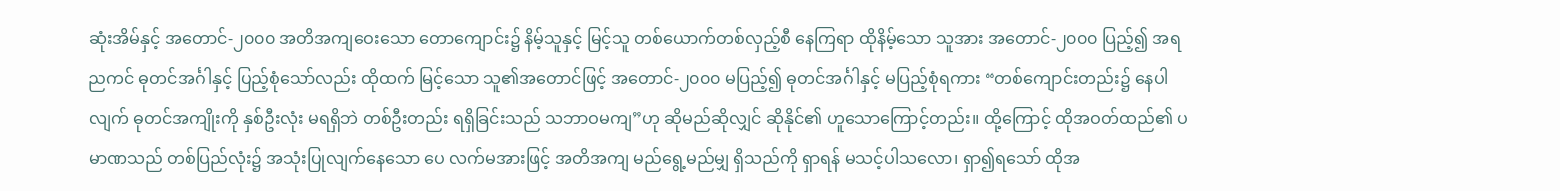ဆုံးအိမ်နှင့် အတောင်-၂၀၀၀ အတိအကျဝေးသော တောကျောင်း၌ နိမ့်သူနှင့် မြင့်သူ တစ်ယောက်တစ်လှည့်စီ နေကြရာ ထိုနိမ့်သော သူအား အတောင်-၂၀၀၀ ပြည့်၍ အရညကင် ဓုတင်အင်္ဂါနှင့် ပြည့်စုံသော်လည်း ထိုထက် မြင့်သော သူ၏အတောင်ဖြင့် အတောင်-၂၀၀၀ မပြည့်၍ ဓုတင်အင်္ဂါနှင့် မပြည့်စုံရကား “တစ်ကျောင်းတည်း၌ နေပါလျက် ဓုတင်အကျိုးကို နှစ်ဦးလုံး မရရှိဘဲ တစ်ဦးတည်း ရရှိခြင်းသည် သဘာဝမကျ”ဟု ဆိုမည်ဆိုလျှင် ဆိုနိုင်၏ ဟူသောကြောင့်တည်း။ ထို့ကြောင့် ထိုအဝတ်ထည်၏ ပမာဏသည် တစ်ပြည်လုံး၌ အသုံးပြုလျက်နေသော ပေ လက်မအားဖြင့် အတိအကျ မည်ရွေ့မည်မျှ ရှိသည်ကို ရှာရန် မသင့်ပါသလော၊ ရှာ၍ရသော် ထိုအ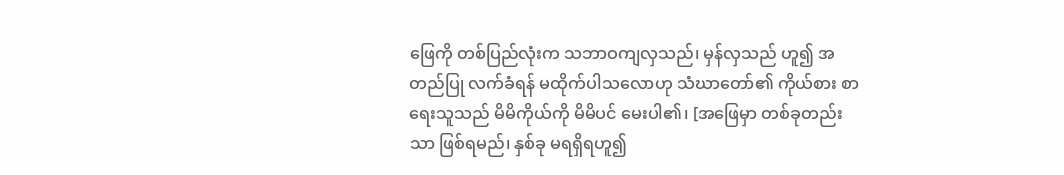ဖြေကို တစ်ပြည်လုံးက သဘာဝကျလှသည်၊ မှန်လှသည် ဟူ၍ အတည်ပြု လက်ခံရန် မထိုက်ပါသလောဟု သံဃာတော်၏ ကိုယ်စား စာရေးသူသည် မိမိကိုယ်ကို မိမိပင် မေးပါ၏၊ [အဖြေမှာ တစ်ခုတည်းသာ ဖြစ်ရမည်၊ နှစ်ခု မရရှိရဟူ၍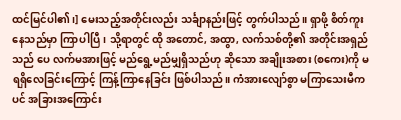ထင်မြင်ပါ၏၊] မေးသည့်အတိုင်းလည်း သင်္ချာနည်းဖြင့် တွက်ပါသည်။ ရှာဖို့ စိတ်ကူးနေသည်မှာ ကြာပါပြီ၊ သို့ရာတွင် ထို အတောင်, အထွာ, လက်သစ်တို့၏ အတိုင်းအရှည်သည် ပေ လက်မအားဖြင့် မည်ရွေ့မည်မျှရှိသည်ဟု ဆိုသော အချိုးအစား (စကေး)ကို မရရှိလေခြင်းကြောင့် ကြန့်ကြာနေခြင်း ဖြစ်ပါသည်။ ကံအားလျော်စွာ မကြာသေးမီကပင် အခြားအကြောင်း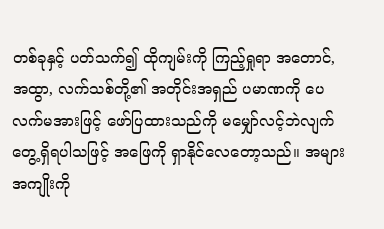တစ်ခုနှင့် ပတ်သက်၍ ထိုကျမ်းကို ကြည့်ရှုရာ အတောင်, အထွာ, လက်သစ်တို့၏ အတိုင်းအရှည် ပမာဏကို ပေ လက်မအားဖြင့် ဖော်ပြထားသည်ကို မမျှော်လင့်ဘဲလျက် တွေ့ရှိရပါသဖြင့် အဖြေကို ရှာနိုင်လေတော့သည်။ အများအကျိုးကို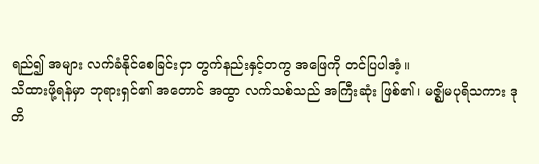ရည်၍ အများ လက်ခံနိုင်စေခြင်းငှာ တွက်နည်းနှင့်တကွ အဖြေကို တင်ပြပါအံ့။
သိထားဖို့ရန်မှာ ဘုရားရှင်၏ အတောင် အထွာ လက်သစ်သည် အကြီးဆုံး ဖြစ်၏၊ မဇ္ဈိမပုရိသကား ဒုတိ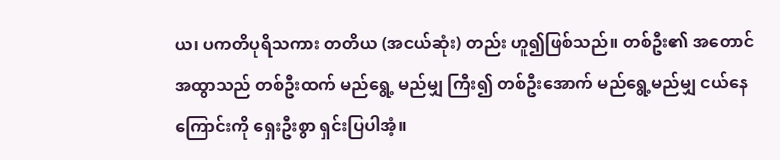ယ၊ ပကတိပုရိသကား တတိယ (အငယ်ဆုံး) တည်း ဟူ၍ဖြစ်သည်။ တစ်ဦး၏ အတောင်အထွာသည် တစ်ဦးထက် မည်ရွေ့ မည်မျှ ကြီး၍ တစ်ဦးအောက် မည်ရွေ့မည်မျှ ငယ်နေကြောင်းကို ရှေးဦးစွာ ရှင်းပြပါအံ့။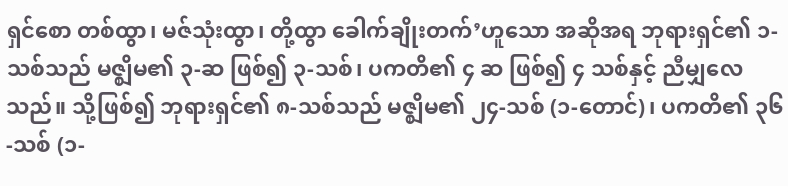ရှင်စော တစ်ထွာ၊ မဇ်သုံးထွာ၊ တို့ထွာ ခေါက်ချိုးတက်’ဟူသော အဆိုအရ ဘုရားရှင်၏ ၁-သစ်သည် မဇ္ဈိမ၏ ၃-ဆ ဖြစ်၍ ၃-သစ်၊ ပကတိ၏ ၄ ဆ ဖြစ်၍ ၄ သစ်နှင့် ညီမျှလေသည်။ သို့ဖြစ်၍ ဘုရားရှင်၏ ၈-သစ်သည် မဇ္ဈိမ၏ ၂၄-သစ် (၁-တောင်)၊ ပကတိ၏ ၃၆-သစ် (၁-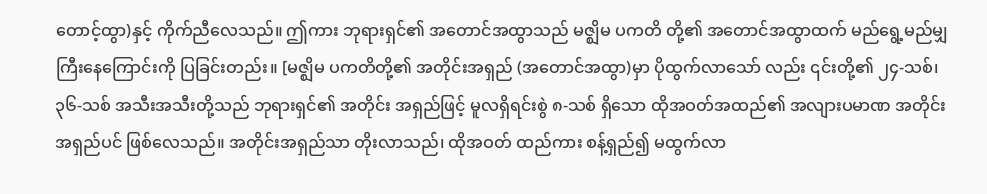တောင့်ထွာ)နှင့် ကိုက်ညီလေသည်။ ဤကား ဘုရားရှင်၏ အတောင်အထွာသည် မဇ္ဈိမ ပကတိ တို့၏ အတောင်အထွာထက် မည်ရွေ့မည်မျှ ကြီးနေကြောင်းကို ပြခြင်းတည်း။ [မဇ္ဈိမ ပကတိတို့၏ အတိုင်းအရှည် (အတောင်အထွာ)မှာ ပိုထွက်လာသော် လည်း ၎င်းတို့၏ ၂၄-သစ်၊ ၃၆-သစ် အသီးအသီးတို့သည် ဘုရားရှင်၏ အတိုင်း အရှည်ဖြင့် မူလရှိရင်းစွဲ ၈-သစ် ရှိသော ထိုအဝတ်အထည်၏ အလျားပမာဏ အတိုင်းအရှည်ပင် ဖြစ်လေသည်။ အတိုင်းအရှည်သာ တိုးလာသည်၊ ထိုအဝတ် ထည်ကား စန့်ရှည်၍ မထွက်လာ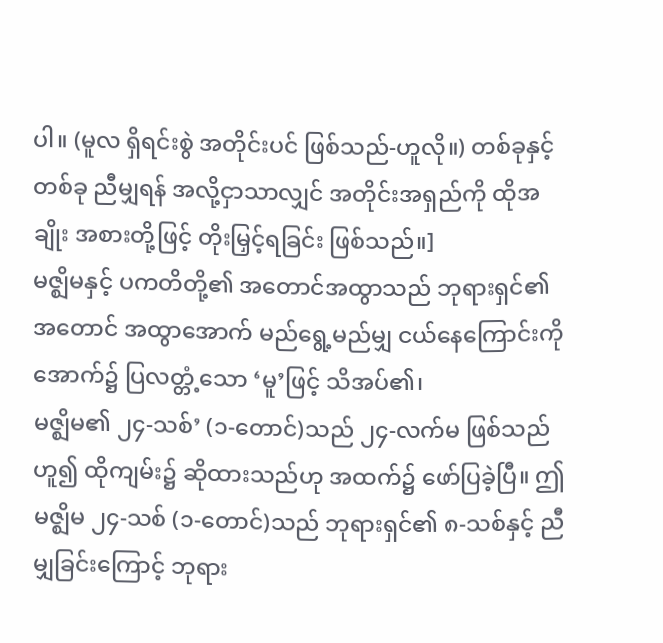ပါ။ (မူလ ရှိရင်းစွဲ အတိုင်းပင် ဖြစ်သည်-ဟူလို။) တစ်ခုနှင့် တစ်ခု ညီမျှရန် အလို့ငှာသာလျှင် အတိုင်းအရှည်ကို ထိုအချိုး အစားတို့ဖြင့် တိုးမြှင့်ရခြင်း ဖြစ်သည်။]
မဇ္ဈိမနှင့် ပကတိတို့၏ အတောင်အထွာသည် ဘုရားရှင်၏ အတောင် အထွာအောက် မည်ရွေ့မည်မျှ ငယ်နေကြောင်းကို အောက်၌ ပြလတ္တံ့သော ‘မူ’ဖြင့် သိအပ်၏၊
မဇ္ဈိမ၏ ၂၄-သစ်’ (၁-တောင်)သည် ၂၄-လက်မ ဖြစ်သည်ဟူ၍ ထိုကျမ်း၌ ဆိုထားသည်ဟု အထက်၌ ဖော်ပြခဲ့ပြီ။ ဤမဇ္ဈိမ ၂၄-သစ် (၁-တောင်)သည် ဘုရားရှင်၏ ၈-သစ်နှင့် ညီမျှခြင်းကြောင့် ဘုရား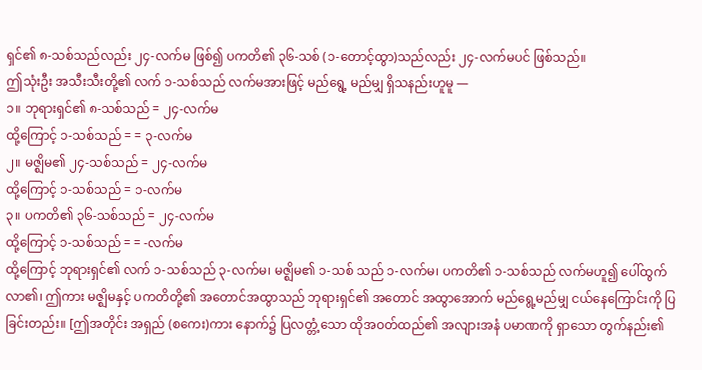ရှင်၏ ၈-သစ်သည်လည်း ၂၄-လက်မ ဖြစ်၍ ပကတိ၏ ၃၆-သစ် (၁-တောင့်ထွာ)သည်လည်း ၂၄-လက်မပင် ဖြစ်သည်။
ဤသုံးဦး အသီးသီးတို့၏ လက် ၁-သစ်သည် လက်မအားဖြင့် မည်ရွေ့ မည်မျှ ရှိသနည်းဟူမူ —
၁။ ဘုရားရှင်၏ ၈-သစ်သည် = ၂၄-လက်မ
ထို့ကြောင့် ၁-သစ်သည် = = ၃-လက်မ
၂။ မဇ္ဈိမ၏ ၂၄-သစ်သည် = ၂၄-လက်မ
ထို့ကြောင့် ၁-သစ်သည် = ၁-လက်မ
၃။ ပကတိ၏ ၃၆-သစ်သည် = ၂၄-လက်မ
ထို့ကြောင့် ၁-သစ်သည် = = -လက်မ
ထို့ကြောင့် ဘုရားရှင်၏ လက် ၁-သစ်သည် ၃-လက်မ၊ မဇ္ဈိမ၏ ၁-သစ် သည် ၁-လက်မ၊ ပကတိ၏ ၁-သစ်သည် လက်မဟူ၍ ပေါ်ထွက်လာ၏၊ ဤကား မဇ္ဈိမနှင့် ပကတိတို့၏ အတောင်အထွာသည် ဘုရားရှင်၏ အတောင် အထွာအောက် မည်ရွေ့မည်မျှ ငယ်နေကြောင်းကို ပြခြင်းတည်း။ [ဤအတိုင်း အရှည် (စကေး)ကား နောက်၌ ပြလတ္တံ့သော ထိုအဝတ်ထည်၏ အလျားအနံ ပမာဏကို ရှာသော တွက်နည်း၏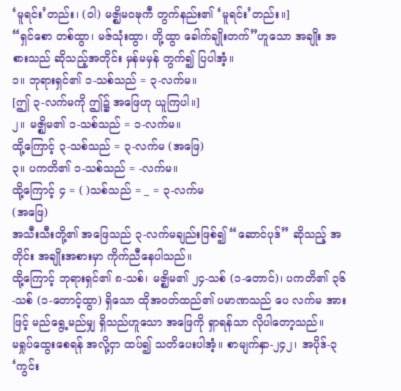‘မူရင်း’တည်း၊ (ဝါ) မဇ္ဈိမဝဍ္ဎကီ တွက်နည်း၏ ‘မူရင်း’တည်း။]
“ရှင်စော တစ်ထွာ၊ မဇ်သုံးထွာ၊ တို့ထွာ ခေါက်ချိုးတက်”ဟူသော အချိုး အစားသည် ဆိုသည့်အတိုင်း မှန်မမှန် တွက်၍ ပြပါအံ့။
၁။ ဘုရားရှင်၏ ၁-သစ်သည် = ၃-လက်မ။
[ဤ ၃-လက်မကို ဤ၌ အဖြေဟု ယူကြပါ။]
၂။ မဇ္ဈိမ၏ ၁-သစ်သည် = ၁-လက်မ။
ထို့ကြောင့် ၃-သစ်သည် = ၃-လက်မ (အဖြေ)
၃။ ပကတိ၏ ၁-သစ်သည် = -လက်မ။
ထို့ကြောင့် ၄ = ( )သစ်သည် = _ = ၃-လက်မ
(အဖြေ)
အသီးသီးတို့၏ အဖြေသည် ၃-လက်မချည်းဖြစ်၍ “ဆောင်ပုဒ်” ဆိုသည့် အတိုင်း အချိုးအစားမှာ ကိုက်ညီနေပါသည်။
ထို့ကြောင့် ဘုရားရှင်၏ ၈-သစ်၊ မဇ္ဈိမ၏ ၂၄-သစ် (၁-တောင်)၊ ပကတိ၏ ၃၆-သစ် (၁-တောင့်ထွာ) ရှိသော ထိုအဝတ်ထည်၏ ပမာဏသည် ပေ လက်မ အားဖြင့် မည်ရွေ့မည်မျှ ရှိသည်ဟူသော အဖြေကို ရှာရန်သာ လိုပါတော့သည်။
မရှုပ်ထွေးစေရန် အလို့ငှာ ထပ်၍ သတိပေးပါအံ့။ စာမျက်နှာ-၂၄၂၊ အပိုဒ်-၃ ‘ကွင်း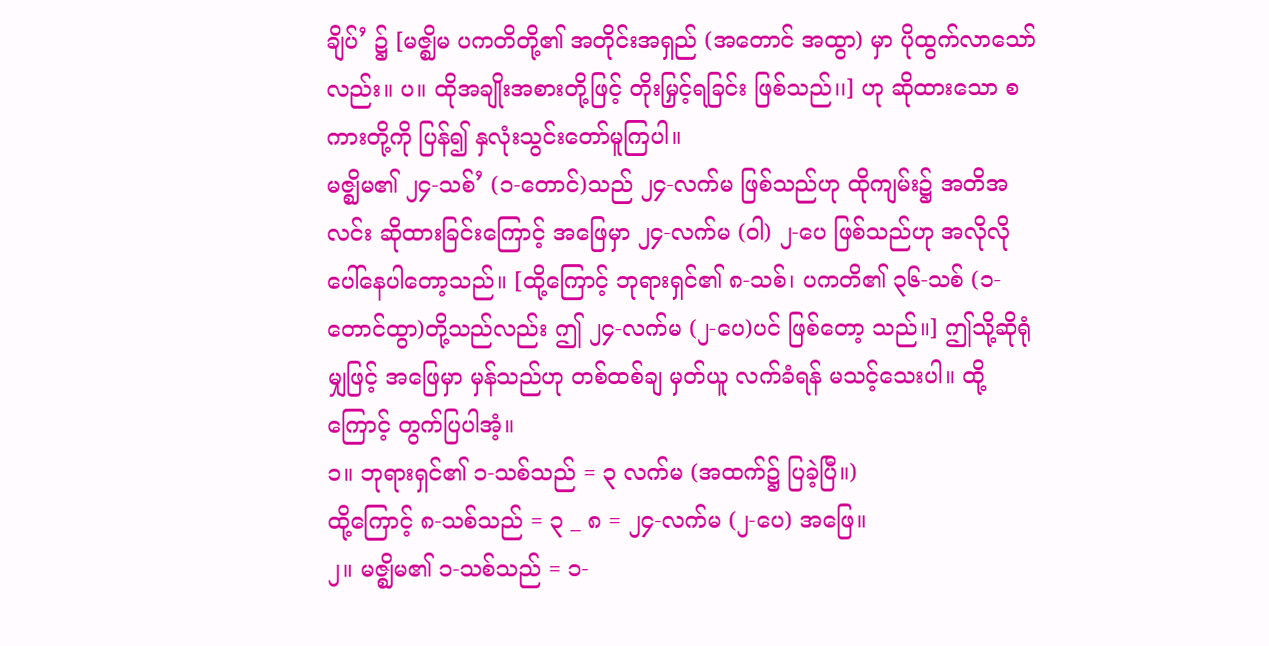ချိပ်’ ၌ [မဇ္ဈိမ ပကတိတို့၏ အတိုင်းအရှည် (အတောင် အထွာ) မှာ ပိုထွက်လာသော်လည်း။ ပ။ ထိုအချိုးအစားတို့ဖြင့် တိုးမြှင့်ရခြင်း ဖြစ်သည်၊၊] ဟု ဆိုထားသော စကားတို့ကို ပြန်၍ နှလုံးသွင်းတော်မူကြပါ။
မဇ္ဈိမ၏ ၂၄-သစ်’ (၁-တောင်)သည် ၂၄-လက်မ ဖြစ်သည်ဟု ထိုကျမ်း၌ အတိအလင်း ဆိုထားခြင်းကြောင့် အဖြေမှာ ၂၄-လက်မ (ဝါ) ၂-ပေ ဖြစ်သည်ဟု အလိုလို ပေါ်နေပါတော့သည်။ [ထို့ကြောင့် ဘုရားရှင်၏ ၈-သစ်၊ ပကတိ၏ ၃၆-သစ် (၁-တောင်ထွာ)တို့သည်လည်း ဤ ၂၄-လက်မ (၂-ပေ)ပင် ဖြစ်တော့ သည်။] ဤသို့ဆိုရုံမျှဖြင့် အဖြေမှာ မှန်သည်ဟု တစ်ထစ်ချ မှတ်ယူ လက်ခံရန် မသင့်သေးပါ။ ထို့ကြောင့် တွက်ပြပါအံ့။
၁။ ဘုရားရှင်၏ ၁-သစ်သည် = ၃ လက်မ (အထက်၌ ပြခဲ့ပြီ။)
ထို့ကြောင့် ၈-သစ်သည် = ၃ _ ၈ = ၂၄-လက်မ (၂-ပေ) အဖြေ။
၂။ မဇ္ဈိမ၏ ၁-သစ်သည် = ၁-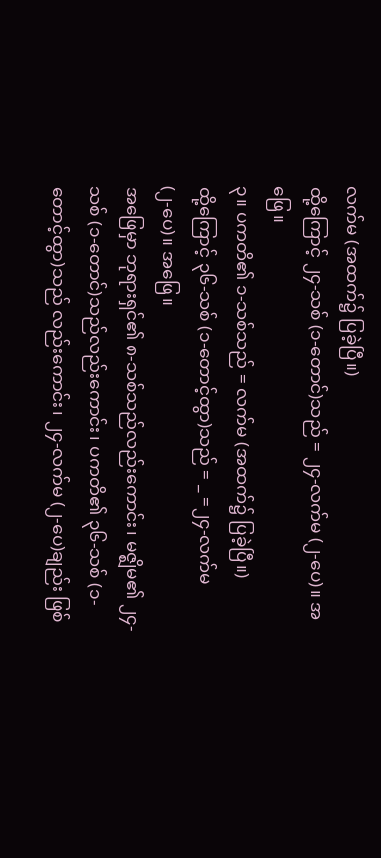လက်မ (အထက်၌ ပြခဲ့ပြီ။)
ထို့ကြောင့် ၂၄-သစ် (၁-တောင်)သည် = ၂၄-လက်မ (၂-ပေ)။ အဖြေ။
၃။ ပကတိ၏ ၁-သစ်သည် = လက်မ (အထက်၌ ပြခဲ့ပြီ။)
ထို့ကြောင့် ၃၆-သစ် (၁-တောင့်ထွာ)သည် = _ =၂၄-လက်မ
(၂-ပေ)။ အဖြေ။
အဖြေမှာ ဘုရားရှင်၏ ၈-သစ်သည်လည်းကောင်း၊ မဇ္ဈိမ၏ ၂၄-သစ် (၁-တောင်)သည်လည်းကောင်း၊ ပကတိ၏ ၃၆-သစ် (၁-တောင့်ထွာ)သည် လည်းကောင်း၊ ၂၄-လက်မ (၂-ပေ)ချည်း ဖြစ်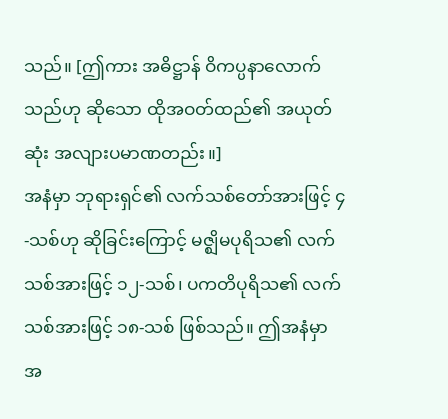သည်။ [ဤကား အဓိဋ္ဌာန် ဝိကပ္ပနာလောက်သည်ဟု ဆိုသော ထိုအဝတ်ထည်၏ အယုတ်ဆုံး အလျားပမာဏတည်း။]
အနံမှာ ဘုရားရှင်၏ လက်သစ်တော်အားဖြင့် ၄-သစ်ဟု ဆိုခြင်းကြောင့် မဇ္ဈိမပုရိသ၏ လက်သစ်အားဖြင့် ၁၂-သစ်၊ ပကတိပုရိသ၏ လက်သစ်အားဖြင့် ၁၈-သစ် ဖြစ်သည်။ ဤအနံမှာ အ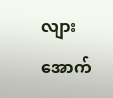လျားအောက်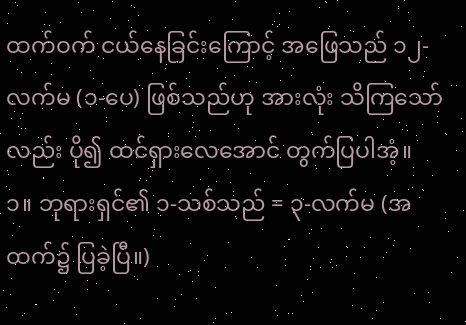ထက်ဝက် ငယ်နေခြင်းကြောင့် အဖြေသည် ၁၂-လက်မ (၁-ပေ) ဖြစ်သည်ဟု အားလုံး သိကြသော်လည်း ပို၍ ထင်ရှားလေအောင် တွက်ပြပါအံ့။
၁။ ဘုရားရှင်၏ ၁-သစ်သည် = ၃-လက်မ (အထက်၌ ပြခဲ့ပြီ။)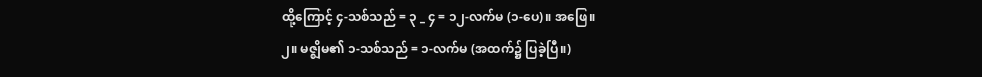ထို့ကြောင့် ၄-သစ်သည် = ၃ _ ၄ = ၁၂-လက်မ (၁-ပေ)။ အဖြေ။
၂။ မဇ္ဈိမ၏ ၁-သစ်သည် = ၁-လက်မ (အထက်၌ ပြခဲ့ပြီ။)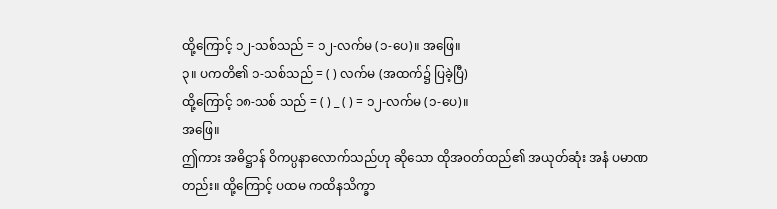ထို့ကြောင့် ၁၂-သစ်သည် = ၁၂-လက်မ (၁-ပေ)။ အဖြေ။
၃။ ပကတိ၏ ၁-သစ်သည် = ( ) လက်မ (အထက်၌ ပြခဲ့ပြီ)
ထို့ကြောင့် ၁၈-သစ် သည် = ( ) _ ( ) = ၁၂-လက်မ (၁-ပေ)။
အဖြေ။
ဤကား အဓိဋ္ဌာန် ဝိကပ္ပနာလောက်သည်ဟု ဆိုသော ထိုအဝတ်ထည်၏ အယုတ်ဆုံး အနံ ပမာဏတည်း။ ထို့ကြောင့် ပထမ ကထိနသိက္ခာ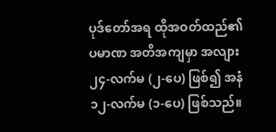ပုဒ်တော်အရ ထိုအဝတ်ထည်၏ ပမာဏ အတိအကျမှာ အလျား ၂၄-လက်မ (၂-ပေ) ဖြစ်၍ အနံ ၁၂-လက်မ (၁-ပေ) ဖြစ်သည်။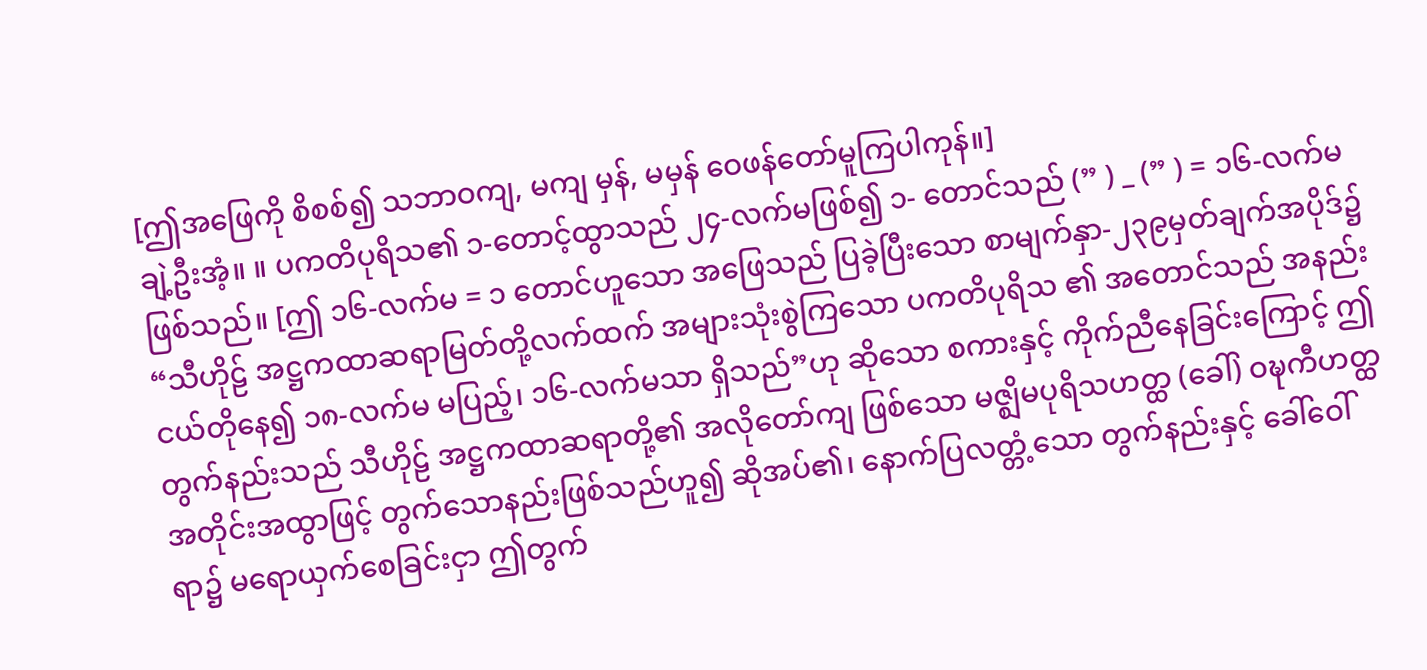[ဤအဖြေကို စိစစ်၍ သဘာဝကျ, မကျ မှန်, မမှန် ဝေဖန်တော်မူကြပါကုန်။]
ချဲ့ဦးအံ့။ ။ ပကတိပုရိသ၏ ၁-တောင့်ထွာသည် ၂၄-လက်မဖြစ်၍ ၁- တောင်သည် (” ) _ (” ) = ၁၆-လက်မ ဖြစ်သည်။ [ဤ ၁၆-လက်မ = ၁ တောင်ဟူသော အဖြေသည် ပြခဲ့ပြီးသော စာမျက်နှာ-၂၃၉မှတ်ချက်အပိုဒ်၌ “သီဟိုဠ် အဋ္ဌကထာဆရာမြတ်တို့လက်ထက် အများသုံးစွဲကြသော ပကတိပုရိသ ၏ အတောင်သည် အနည်းငယ်တိုနေ၍ ၁၈-လက်မ မပြည့်၊ ၁၆-လက်မသာ ရှိသည်”ဟု ဆိုသော စကားနှင့် ကိုက်ညီနေခြင်းကြောင့် ဤတွက်နည်းသည် သီဟိုဠ် အဋ္ဌကထာဆရာတို့၏ အလိုတော်ကျ ဖြစ်သော မဇ္ဈိမပုရိသဟတ္ထ (ခေါ်) ဝဍ္ဎကီဟတ္ထ အတိုင်းအထွာဖြင့် တွက်သောနည်းဖြစ်သည်ဟူ၍ ဆိုအပ်၏၊ နောက်ပြလတ္တံ့သော တွက်နည်းနှင့် ခေါ်ဝေါ်ရာ၌ မရောယှက်စေခြင်းငှာ ဤတွက်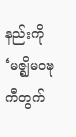နည်းကို ‘မဇ္ဈိမဝဍ္ဎကီတွက်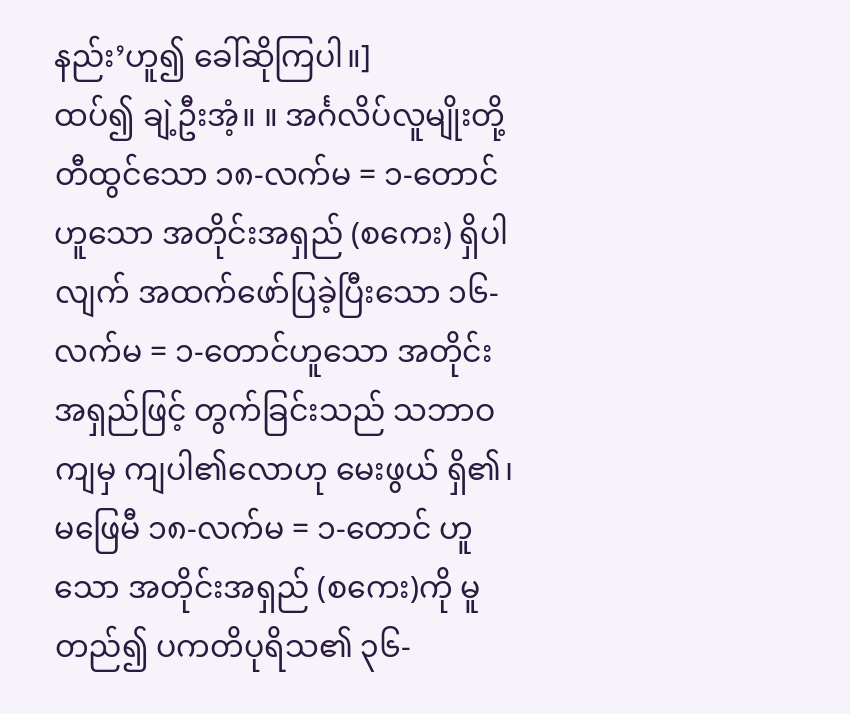နည်း’ဟူ၍ ခေါ်ဆိုကြပါ။]
ထပ်၍ ချဲ့ဦးအံ့။ ။ အင်္ဂလိပ်လူမျိုးတို့ တီထွင်သော ၁၈-လက်မ = ၁-တောင် ဟူသော အတိုင်းအရှည် (စကေး) ရှိပါလျက် အထက်ဖော်ပြခဲ့ပြီးသော ၁၆-လက်မ = ၁-တောင်ဟူသော အတိုင်းအရှည်ဖြင့် တွက်ခြင်းသည် သဘာဝ ကျမှ ကျပါ၏လောဟု မေးဖွယ် ရှိ၏၊ မဖြေမီ ၁၈-လက်မ = ၁-တောင် ဟူသော အတိုင်းအရှည် (စကေး)ကို မူတည်၍ ပကတိပုရိသ၏ ၃၆-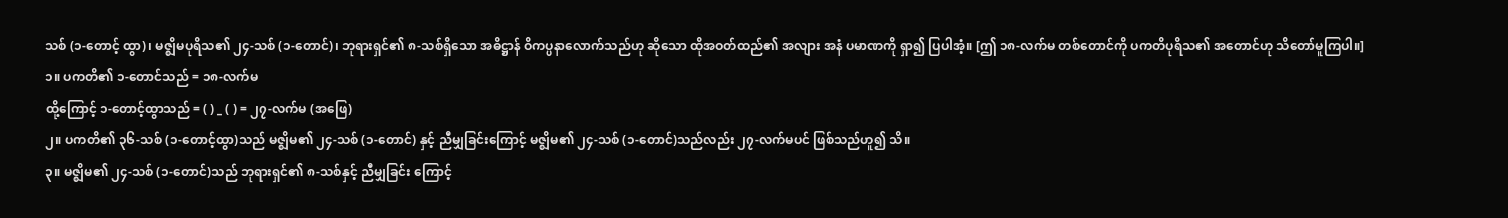သစ် (၁-တောင့် ထွာ)၊ မဇ္ဈိမပုရိသ၏ ၂၄-သစ် (၁-တောင်)၊ ဘုရားရှင်၏ ၈-သစ်ရှိသော အဓိဋ္ဌာန် ဝိကပ္ပနာလောက်သည်ဟု ဆိုသော ထိုအဝတ်ထည်၏ အလျား အနံ ပမာဏကို ရှာ၍ ပြပါအံ့။ [ဤ ၁၈-လက်မ တစ်တောင်ကို ပကတိပုရိသ၏ အတောင်ဟု သိတော်မူကြပါ။]
၁။ ပကတိ၏ ၁-တောင်သည် = ၁၈-လက်မ
ထို့ကြောင့် ၁-တောင့်ထွာသည် = ( ) _ ( ) = ၂၇-လက်မ (အဖြေ)
၂။ ပကတိ၏ ၃၆-သစ် (၁-တောင့်ထွာ)သည် မဇ္ဈိမ၏ ၂၄-သစ် (၁-တောင်) နှင့် ညီမျှခြင်းကြောင့် မဇ္ဈိမ၏ ၂၄-သစ် (၁-တောင်)သည်လည်း ၂၇-လက်မပင် ဖြစ်သည်ဟူ၍ သိ။
၃။ မဇ္ဈိမ၏ ၂၄-သစ် (၁-တောင်)သည် ဘုရားရှင်၏ ၈-သစ်နှင့် ညီမျှခြင်း ကြောင့်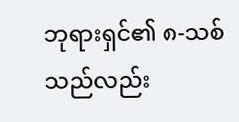ဘုရားရှင်၏ ၈-သစ်သည်လည်း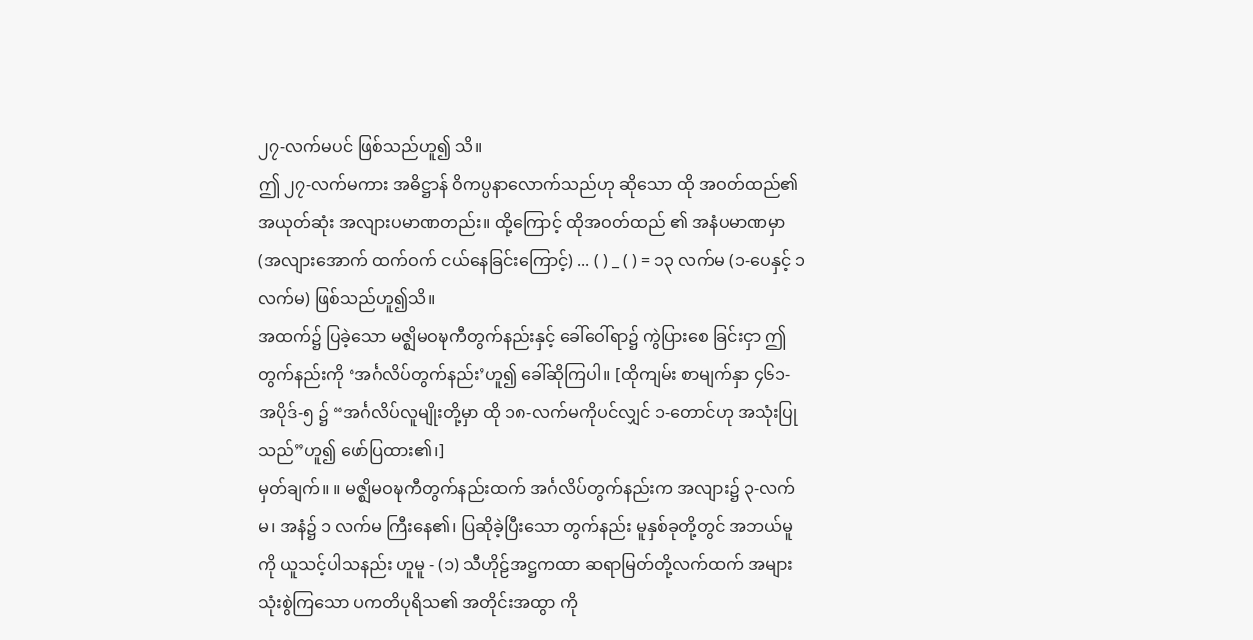၂၇-လက်မပင် ဖြစ်သည်ဟူ၍ သိ။
ဤ ၂၇-လက်မကား အဓိဋ္ဌာန် ဝိကပ္ပနာလောက်သည်ဟု ဆိုသော ထို အဝတ်ထည်၏ အယုတ်ဆုံး အလျားပမာဏတည်း။ ထို့ကြောင့် ထိုအဝတ်ထည် ၏ အနံပမာဏမှာ (အလျားအောက် ထက်ဝက် ငယ်နေခြင်းကြောင့်) ... ( ) _ ( ) = ၁၃ လက်မ (၁-ပေနှင့် ၁ လက်မ) ဖြစ်သည်ဟူ၍သိ။
အထက်၌ ပြခဲ့သော မဇ္ဈိမဝဍ္ဎကီတွက်နည်းနှင့် ခေါ်ဝေါ်ရာ၌ ကွဲပြားစေ ခြင်းငှာ ဤတွက်နည်းကို ‘အင်္ဂလိပ်တွက်နည်း’ဟူ၍ ခေါ်ဆိုကြပါ။ [ထိုကျမ်း စာမျက်နှာ ၄၆၁-အပိုဒ်-၅ ၌ “အင်္ဂလိပ်လူမျိုးတို့မှာ ထို ၁၈-လက်မကိုပင်လျှင် ၁-တောင်ဟု အသုံးပြုသည်”ဟူ၍ ဖော်ပြထား၏၊]
မှတ်ချက်။ ။ မဇ္ဈိမဝဍ္ဎကီတွက်နည်းထက် အင်္ဂလိပ်တွက်နည်းက အလျား၌ ၃-လက်မ၊ အနံ၌ ၁ လက်မ ကြီးနေ၏၊ ပြဆိုခဲ့ပြီးသော တွက်နည်း မူနှစ်ခုတို့တွင် အဘယ်မူကို ယူသင့်ပါသနည်း ဟူမူ - (၁) သီဟိုဠ်အဋ္ဌကထာ ဆရာမြတ်တို့လက်ထက် အများသုံးစွဲကြသော ပကတိပုရိသ၏ အတိုင်းအထွာ ကို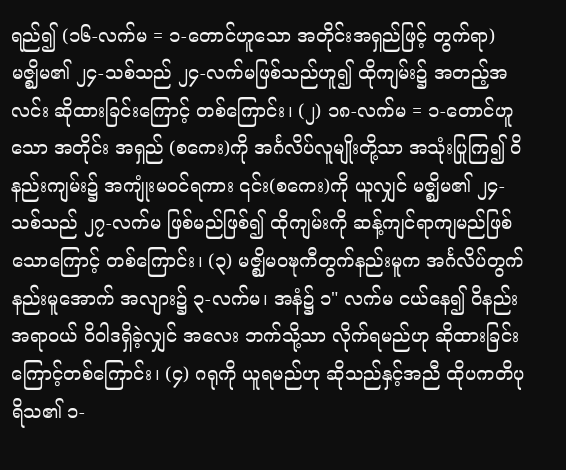ရည်၍ (၁၆-လက်မ = ၁-တောင်ဟူသော အတိုင်းအရှည်ဖြင့် တွက်ရာ) မဇ္ဈိမ၏ ၂၄-သစ်သည် ၂၄-လက်မဖြစ်သည်ဟူ၍ ထိုကျမ်း၌ အတည့်အလင်း ဆိုထားခြင်းကြောင့် တစ်ကြောင်း၊ (၂) ၁၈-လက်မ = ၁-တောင်ဟူသော အတိုင်း အရှည် (စကေး)ကို အင်္ဂလိပ်လူမျိုးတို့သာ အသုံးပြုကြ၍ ဝိနည်းကျမ်း၌ အကျုံးမဝင်ရကား ၎င်း(စကေး)ကို ယူလျှင် မဇ္ဈိမ၏ ၂၄-သစ်သည် ၂၇-လက်မ ဖြစ်မည်ဖြစ်၍ ထိုကျမ်းကို ဆန့်ကျင်ရာကျမည်ဖြစ်သောကြောင့် တစ်ကြောင်း၊ (၃) မဇ္ဈိမဝဍ္ဎကီတွက်နည်းမူက အင်္ဂလိပ်တွက်နည်းမူအောက် အလျား၌ ၃-လက်မ၊ အနံ၌ ၁" လက်မ ငယ်နေ၍ ဝိနည်းအရာဝယ် ဝိဝါဒရှိခဲ့လျှင် အလေး ဘက်သို့သာ လိုက်ရမည်ဟု ဆိုထားခြင်းကြောင့်တစ်ကြောင်း၊ (၄) ဂရုကို ယူရမည်ဟု ဆိုသည်နှင့်အညီ ထိုပကတိပုရိသ၏ ၁-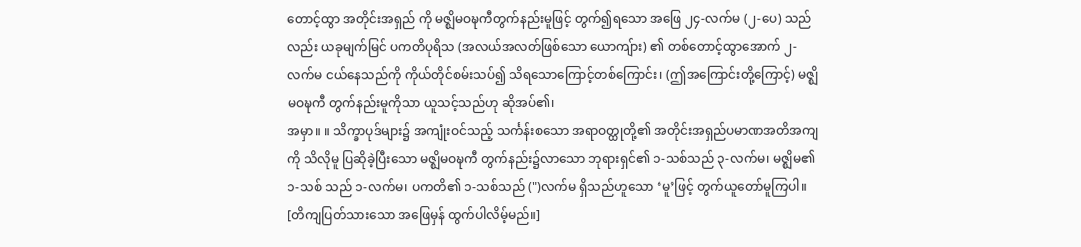တောင့်ထွာ အတိုင်းအရှည် ကို မဇ္ဈိမဝဍ္ဎကီတွက်နည်းမူဖြင့် တွက်၍ရသော အဖြေ ၂၄-လက်မ (၂-ပေ) သည်လည်း ယခုမျက်မြင် ပကတိပုရိသ (အလယ်အလတ်ဖြစ်သော ယောကျ်ား) ၏ တစ်တောင့်ထွာအောက် ၂-လက်မ ငယ်နေသည်ကို ကိုယ်တိုင်စမ်းသပ်၍ သိရသောကြောင့်တစ်ကြောင်း၊ (ဤအကြောင်းတို့ကြောင့်) မဇ္ဈိမဝဍ္ဎကီ တွက်နည်းမူကိုသာ ယူသင့်သည်ဟု ဆိုအပ်၏၊
အမှာ။ ။ သိက္ခာပုဒ်များ၌ အကျုံးဝင်သည့် သင်္ကန်းစသော အရာဝတ္ထုတို့၏ အတိုင်းအရှည်ပမာဏအတိအကျကို သိလိုမူ ပြဆိုခဲ့ပြီးသော မဇ္ဈိမဝဍ္ဎကီ တွက်နည်း၌လာသော ဘုရားရှင်၏ ၁-သစ်သည် ၃-လက်မ၊ မဇ္ဈိမ၏ ၁-သစ် သည် ၁-လက်မ၊ ပကတိ၏ ၁-သစ်သည် (")လက်မ ရှိသည်ဟူသော ‘မူ’ဖြင့် တွက်ယူတော်မူကြပါ။ [တိကျပြတ်သားသော အဖြေမှန် ထွက်ပါလိမ့်မည်။]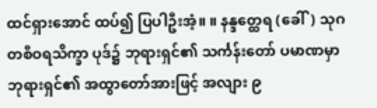ထင်ရှားအောင် ထပ်၍ ပြပါဦးအံ့။ ။ နန္ဒတ္ထေရ (ခေါ်) သုဂတစီဝရသိက္ခာ ပုဒ်၌ ဘုရားရှင်၏ သင်္ကန်းတော် ပမာဏမှာ ဘုရားရှင်၏ အထွာတော်အားဖြင့် အလျား ၉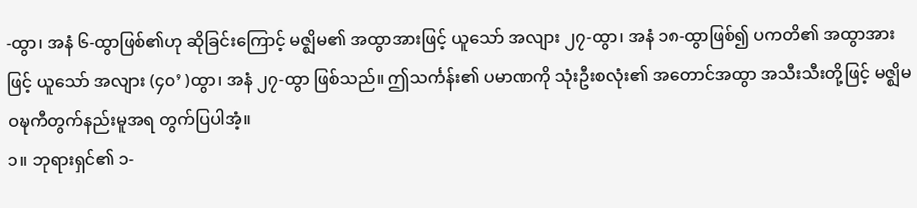-ထွာ၊ အနံ ၆-ထွာဖြစ်၏ဟု ဆိုခြင်းကြောင့် မဇ္ဈိမ၏ အထွာအားဖြင့် ယူသော် အလျား ၂၇-ထွာ၊ အနံ ၁၈-ထွာဖြစ်၍ ပကတိ၏ အထွာအားဖြင့် ယူသော် အလျား (၄၀’ )ထွာ၊ အနံ ၂၇-ထွာ ဖြစ်သည်။ ဤသင်္ကန်း၏ ပမာဏကို သုံးဦးစလုံး၏ အတောင်အထွာ အသီးသီးတို့ဖြင့် မဇ္ဈိမဝဍ္ဎကီတွက်နည်းမူအရ တွက်ပြပါအံ့။
၁။ ဘုရားရှင်၏ ၁-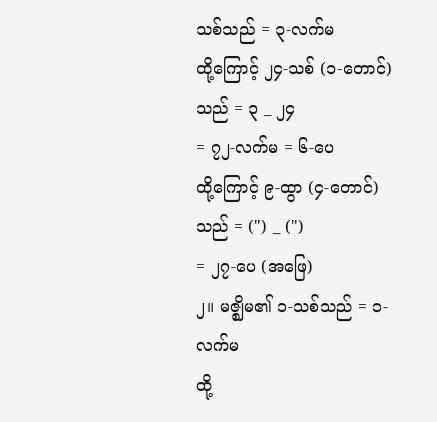သစ်သည် = ၃-လက်မ
ထို့ကြောင့် ၂၄-သစ် (၁-တောင်)သည် = ၃ _ ၂၄
= ၇၂-လက်မ = ၆-ပေ
ထို့ကြောင့် ၉-ထွာ (၄-တောင်)သည် = (") _ (")
= ၂၇-ပေ (အဖြေ)
၂။ မဇ္ဈိမ၏ ၁-သစ်သည် = ၁-လက်မ
ထို့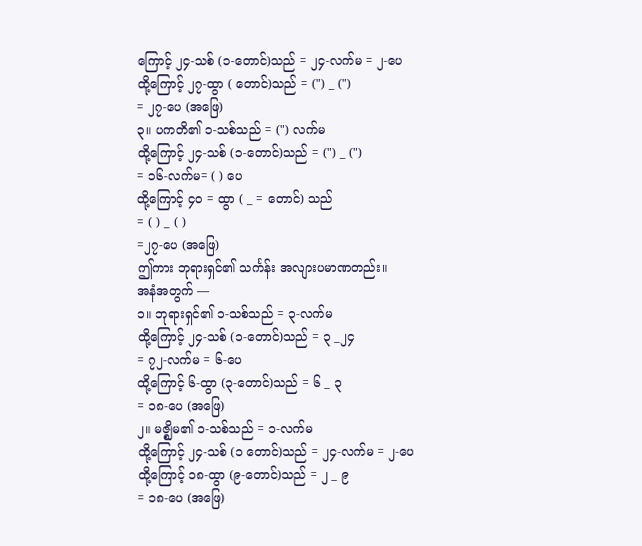ကြောင့် ၂၄-သစ် (၁-တောင်)သည် = ၂၄-လက်မ = ၂-ပေ
ထို့ကြောင့် ၂၇-ထွာ ( တောင်)သည် = (") _ (")
= ၂၇-ပေ (အဖြေ)
၃။ ပကတိ၏ ၁-သစ်သည် = (") လက်မ
ထို့ကြောင့် ၂၄-သစ် (၁-တောင်)သည် = (") _ (")
= ၁၆-လက်မ= ( ) ပေ
ထို့ကြောင့် ၄၀ = ထွာ ( _ = တောင်) သည်
= ( ) _ ( )
=၂၇-ပေ (အဖြေ)
ဤကား ဘုရားရှင်၏ သင်္ကန်း အလျားပမာဏတည်း။
အနံအတွက် —
၁။ ဘုရားရှင်၏ ၁-သစ်သည် = ၃-လက်မ
ထို့ကြောင့် ၂၄-သစ် (၁-တောင်)သည် = ၃ _၂၄
= ၇၂-လက်မ = ၆-ပေ
ထို့ကြောင့် ၆-ထွာ (၃-တောင်)သည် = ၆ _ ၃
= ၁၈-ပေ (အဖြေ)
၂။ မဇ္ဈိမ၏ ၁-သစ်သည် = ၁-လက်မ
ထို့ကြောင့် ၂၄-သစ် (၁ တောင်)သည် = ၂၄-လက်မ = ၂-ပေ
ထို့ကြောင့် ၁၈-ထွာ (၉-တောင်)သည် = ၂ _ ၉
= ၁၈-ပေ (အဖြေ)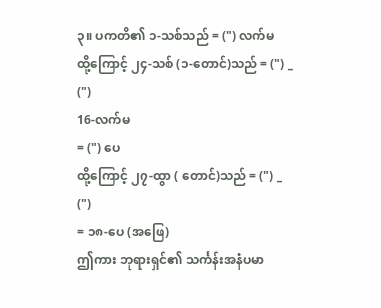၃။ ပကတိ၏ ၁-သစ်သည် = (") လက်မ
ထို့ကြောင့် ၂၄-သစ် (၁-တောင်)သည် = (") _ (")
16-လက်မ
= (") ပေ
ထို့ကြောင့် ၂၇-ထွာ ( တောင်)သည် = (") _ (")
= ၁၈-ပေ (အဖြေ)
ဤကား ဘုရားရှင်၏ သင်္ကန်းအနံပမာ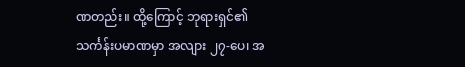ဏတည်း။ ထို့ကြောင့် ဘုရားရှင်၏ သင်္ကန်းပမာဏမှာ အလျား ၂၇-ပေ၊ အ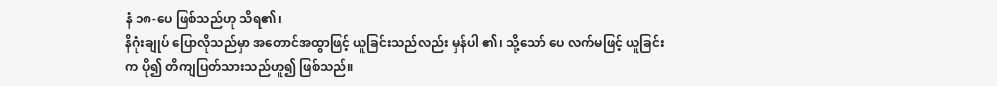နံ ၁၈-ပေ ဖြစ်သည်ဟု သိရ၏၊
နိဂုံးချုပ် ပြောလိုသည်မှာ အတောင်အထွာဖြင့် ယူခြင်းသည်လည်း မှန်ပါ ၏၊ သို့သော် ပေ လက်မဖြင့် ယူခြင်းက ပို၍ တိကျပြတ်သားသည်ဟူ၍ ဖြစ်သည်။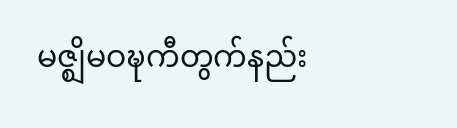မဇ္ဈိမဝဍ္ဎကီတွက်နည်း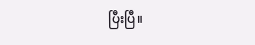ပြီးပြီ။